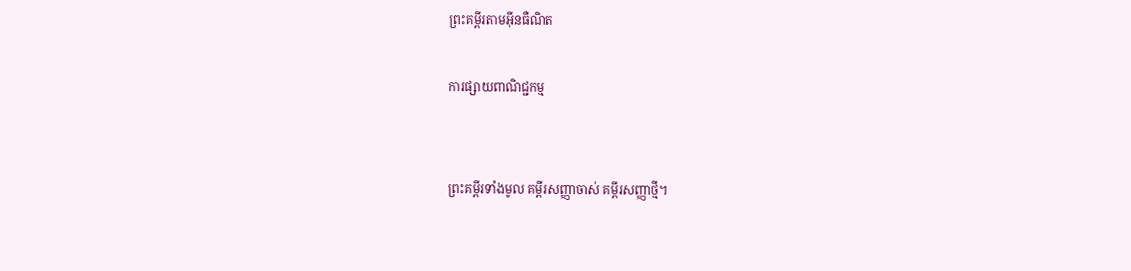ព្រះគម្ពីរតាមអ៊ីនធឺណិត

ការផ្សាយពាណិជ្ជកម្ម


ព្រះគម្ពីរទាំងមូល គម្ពីរសញ្ញាចាស់ គម្ពីរសញ្ញាថ្មី។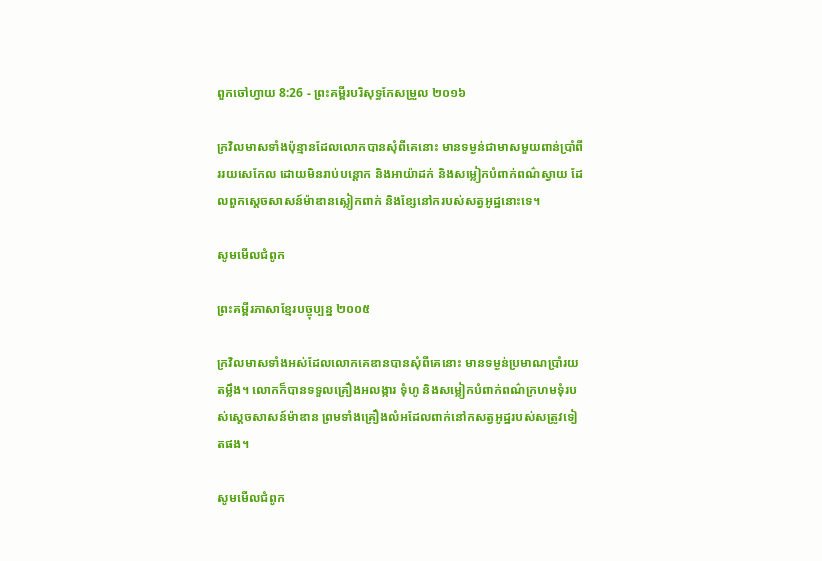ពួកចៅ‌ហ្វាយ 8:26 - ព្រះគម្ពីរបរិសុទ្ធកែសម្រួល ២០១៦

ក្រវិលមាសទាំងប៉ុន្មានដែលលោកបានសុំពីគេនោះ មានទម្ងន់ជាមាសមួយពាន់ប្រាំពីររយសេកែល ដោយមិនរាប់បន្តោក និងអាយ៉ា‌ដក់ និងសម្លៀកបំពាក់ពណ៌ស្វាយ ដែលពួកស្តេចសាសន៍ម៉ាឌានស្លៀកពាក់ និងខ្សែនៅករបស់សត្វអូដ្ឋនោះទេ។

សូមមើលជំពូក

ព្រះគម្ពីរភាសាខ្មែរបច្ចុប្បន្ន ២០០៥

ក្រវិលមាសទាំងអស់ដែលលោកគេឌានបានសុំពីគេនោះ មានទម្ងន់ប្រមាណប្រាំរយតម្លឹង។ លោកក៏បានទទួលគ្រឿងអលង្ការ ទុំហូ និងសម្លៀក‌បំពាក់ពណ៌ក្រហមទុំរបស់ស្ដេចសាសន៍ម៉ាឌាន ព្រមទាំងគ្រឿងលំអដែលពាក់នៅកសត្វអូដ្ឋរបស់សត្រូវទៀតផង។

សូមមើលជំពូក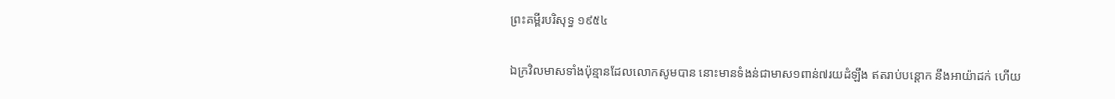ព្រះគម្ពីរបរិសុទ្ធ ១៩៥៤

ឯក្រវិលមាសទាំងប៉ុន្មានដែលលោកសូមបាន នោះមានទំងន់ជាមាស១ពាន់៧រយដំឡឹង ឥតរាប់បន្តោក នឹងអាយ៉ា‌ដក់ ហើយ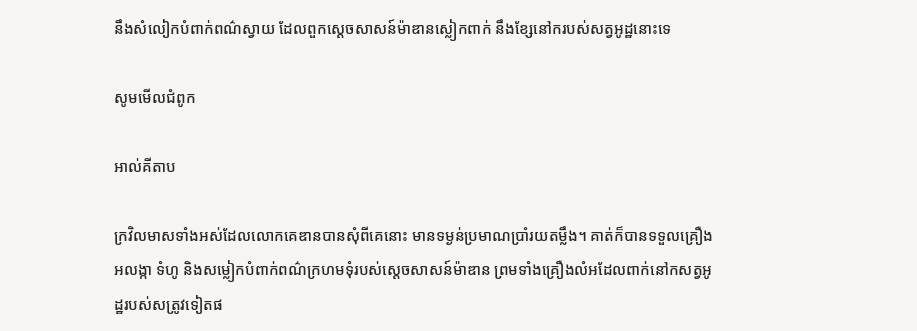នឹងសំលៀក‌បំពាក់ពណ៌ស្វាយ ដែលពួកស្តេចសាសន៍ម៉ាឌានស្លៀក‌ពាក់ នឹងខ្សែនៅករបស់សត្វអូដ្ឋនោះទេ

សូមមើលជំពូក

អាល់គីតាប

ក្រវិលមាសទាំងអស់ដែលលោកគេឌានបានសុំពីគេនោះ មានទម្ងន់ប្រមាណប្រាំរយតម្លឹង។ គាត់ក៏បានទទួលគ្រឿងអលង្កា ទំហូ និងសម្លៀកបំពាក់ពណ៌ក្រហមទុំរបស់ស្តេចសាសន៍ម៉ាឌាន ព្រមទាំងគ្រឿងលំអដែលពាក់នៅកសត្វអូដ្ឋរបស់សត្រូវទៀតផ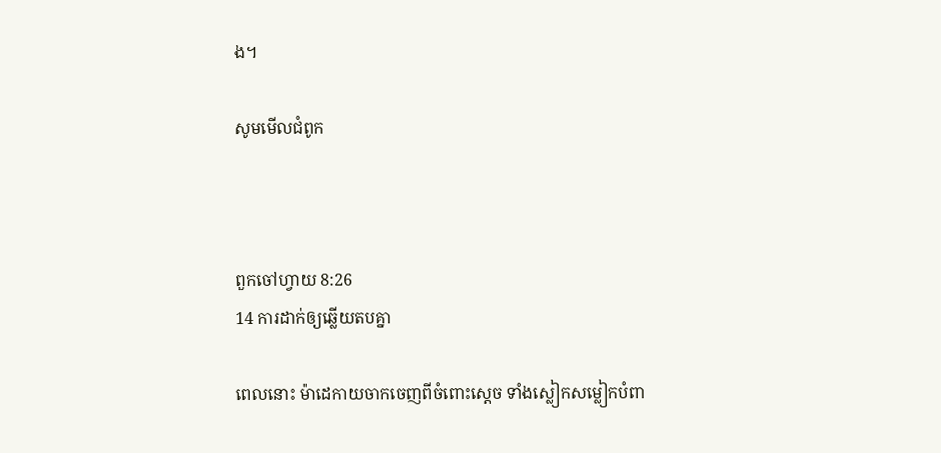ង។

សូមមើលជំពូក



ពួកចៅ‌ហ្វាយ 8:26
14 ការដាក់ឲ្យឆ្លើយតបគ្នា

ពេលនោះ ម៉ា‌ដេកាយចាកចេញពីចំពោះស្តេច ទាំងស្លៀក‌សម្លៀកបំពា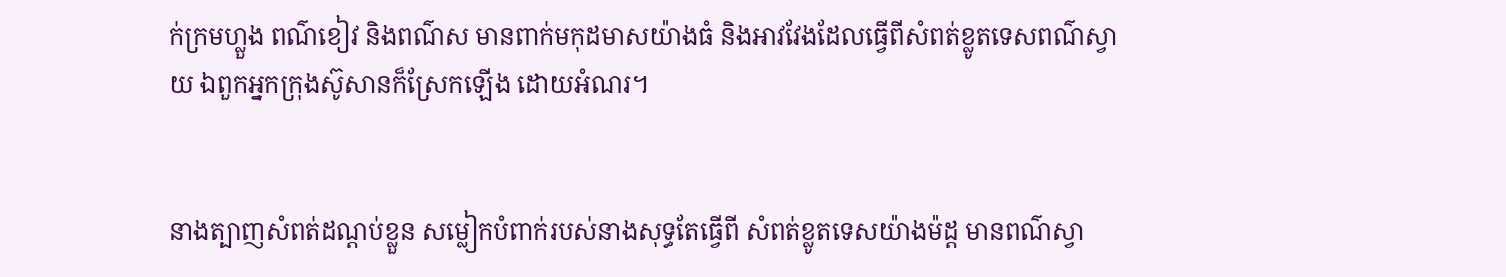ក់ក្រមហ្លួង ពណ៌ខៀវ និងពណ៌ស មានពាក់មកុដមាសយ៉ាងធំ និងអាវវែងដែលធ្វើពីសំពត់ខ្លូត‌ទេសពណ៌ស្វាយ ឯពួកអ្នកក្រុងស៊ូសានក៏ស្រែកឡើង ដោយអំណរ។


នាងត្បាញសំពត់ដណ្តប់ខ្លួន សម្លៀក‌បំពាក់របស់នាងសុទ្ធតែធ្វើពី សំពត់ខ្លូត‌ទេសយ៉ាងម៉ដ្ត មានពណ៌ស្វា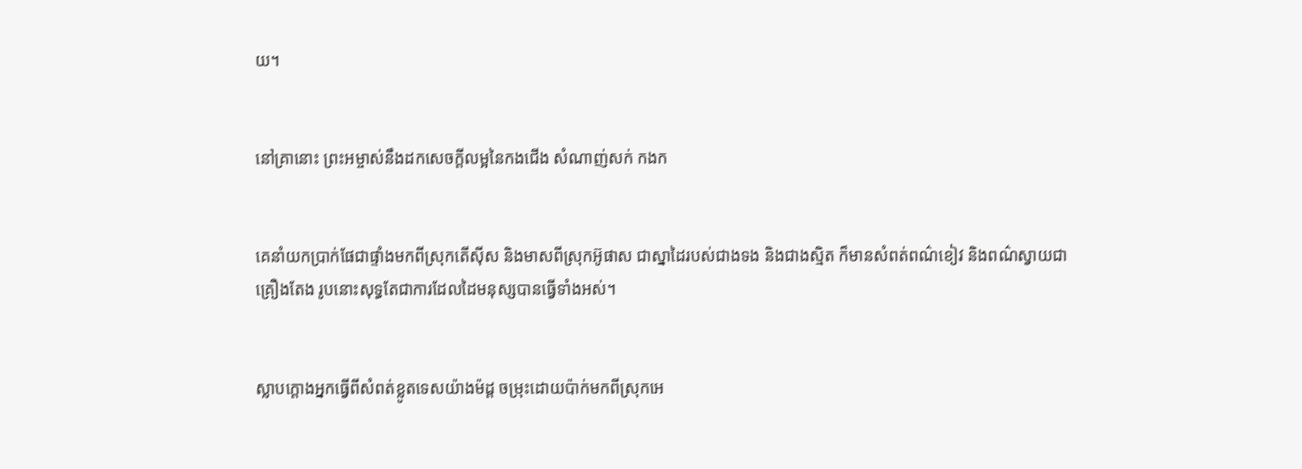យ។


នៅគ្រានោះ ព្រះ‌អម្ចាស់នឹងដកសេចក្ដីលម្អនៃកងជើង សំណាញ់សក់ កងក


គេនាំយកប្រាក់ផែជាផ្ទាំងមកពីស្រុកតើស៊ីស និងមាសពីស្រុកអ៊ូផាស ជាស្នាដៃរបស់ជាងទង និងជាងស្មិត ក៏មានសំពត់ពណ៌ខៀវ និងពណ៌ស្វាយជាគ្រឿងតែង រូបនោះសុទ្ធតែជាការដែលដៃមនុស្សបានធ្វើទាំងអស់។


ស្លាបក្តោងអ្នកធ្វើពីសំពត់ខ្លូត‌ទេសយ៉ាងម៉ដ្ត ចម្រុះដោយប៉ាក់មកពីស្រុកអេ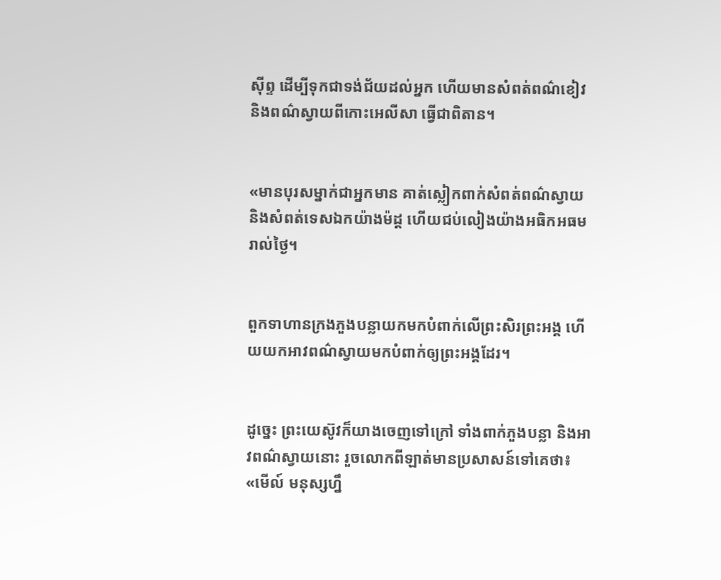ស៊ីព្ទ ដើម្បីទុកជាទង់‌ជ័យដល់អ្នក ហើយមានសំពត់ពណ៌ខៀវ និងពណ៌ស្វាយពីកោះអេលីសា ធ្វើជាពិតាន។


«មានបុរសម្នាក់ជាអ្នកមាន គាត់ស្លៀកពាក់សំពត់ពណ៌ស្វាយ និងសំពត់ទេស‌ឯកយ៉ាងម៉ដ្ត ហើយជប់លៀងយ៉ាងអធិកអធមរាល់ថ្ងៃ។


ពួកទាហានក្រងភួងបន្លាយកមកបំពាក់លើព្រះ‌សិរព្រះ‌អង្គ ហើយយកអាវពណ៌ស្វាយមកបំពាក់ឲ្យព្រះ‌អង្គដែរ។


ដូច្នេះ ព្រះ‌យេស៊ូវក៏យាងចេញទៅក្រៅ ទាំងពាក់ភួងបន្លា និងអាវពណ៌ស្វាយនោះ រួចលោកពីឡាត់មានប្រសាសន៍ទៅគេថា៖ «មើល៍ មនុស្សហ្នឹ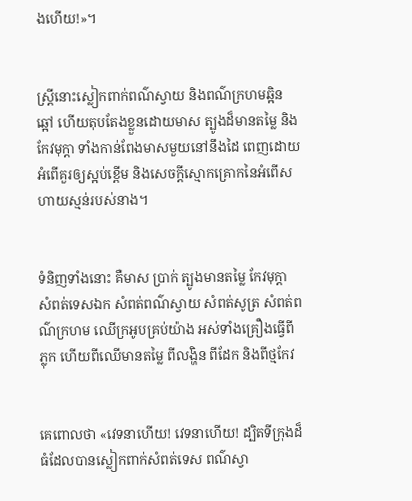ងហើយ!»។


ស្ត្រីនោះស្លៀកពាក់ពណ៌ស្វាយ និងពណ៌ក្រហមឆ្អិនឆ្អៅ ហើយតុបតែងខ្លួនដោយមាស ត្បូងដ៏មានតម្លៃ និងកែវមុក្ដា ទាំងកាន់ពែងមាសមួយនៅនឹងដៃ ពេញដោយអំពើគួរឲ្យស្អប់ខ្ពើម និងសេចក្ដីស្មោក‌គ្រោកនៃអំពើសហាយស្មន់របស់នាង។


ទំនិញទាំងនោះ គឺមាស ប្រាក់ ត្បូងមានតម្លៃ កែវមុក្តា សំពត់ទេសឯក សំពត់ពណ៌ស្វាយ សំពត់សូត្រ សំពត់ពណ៌ក្រហម ឈើក្រអូបគ្រប់យ៉ាង អស់ទាំងគ្រឿងធ្វើពីភ្លុក ហើយពីឈើមានតម្លៃ ពីលង្ហិន ពីដែក និងពីថ្មកែវ


គេពោលថា «វេទនាហើយ! វេទនាហើយ! ដ្បិតទីក្រុងដ៏ធំដែលបានស្លៀកពាក់សំពត់ទេស ពណ៌ស្វា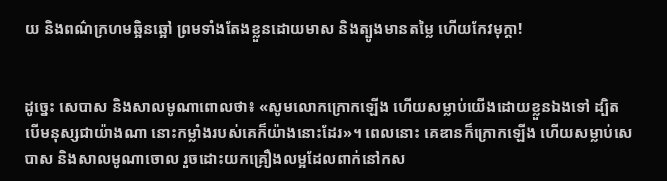យ និងពណ៌ក្រហមឆ្អិនឆ្អៅ ព្រមទាំងតែងខ្លួនដោយមាស និងត្បូងមានតម្លៃ ហើយកែវមុក្តា!


ដូច្នេះ សេបាស និងសាល‌មូណាពោលថា៖ «សូមលោកក្រោកឡើង ហើយសម្លាប់យើងដោយខ្លួនឯងទៅ ដ្បិតបើមនុស្សជាយ៉ាងណា នោះកម្លាំងរបស់គេក៏យ៉ាងនោះដែរ»។ ពេលនោះ គេឌានក៏ក្រោកឡើង ហើយសម្លាប់សេបាស និងសាល‌មូណាចោល រួចដោះយកគ្រឿងលម្អដែលពាក់នៅកស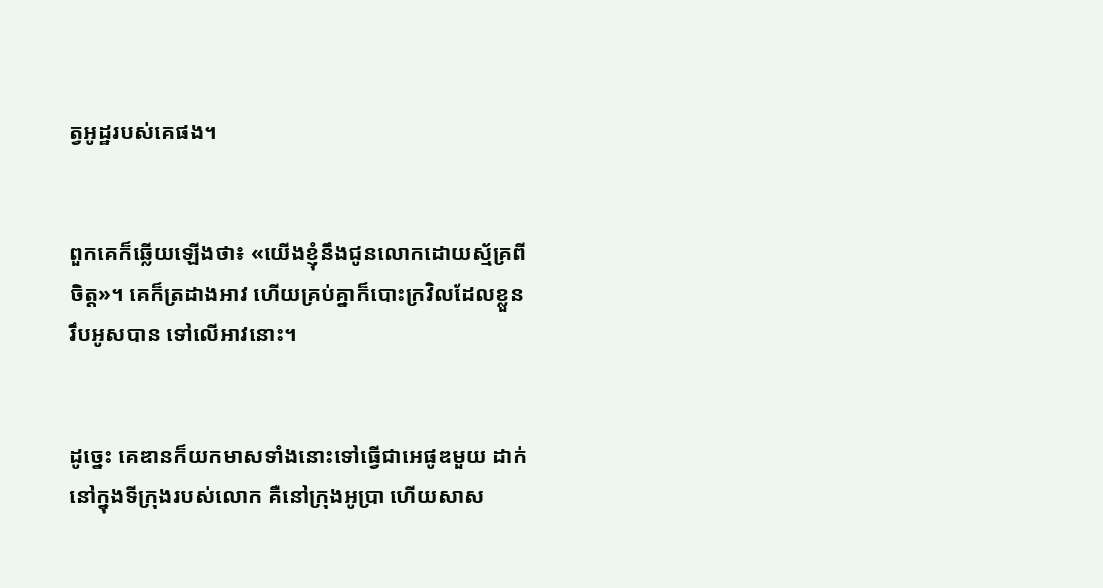ត្វអូដ្ឋរបស់គេផង។


ពួកគេក៏ឆ្លើយឡើងថា៖ «យើងខ្ញុំនឹងជូនលោកដោយស្ម័គ្រពីចិត្ត»។ គេក៏ត្រដាងអាវ ហើយគ្រប់គ្នាក៏បោះក្រវិលដែលខ្លួនរឹបអូសបាន ទៅលើអាវនោះ។


ដូច្នេះ គេឌានក៏យកមាសទាំងនោះទៅធ្វើជាអេផូឌមួយ ដាក់នៅក្នុងទីក្រុងរបស់លោក គឺនៅក្រុងអូប្រា ហើយសាស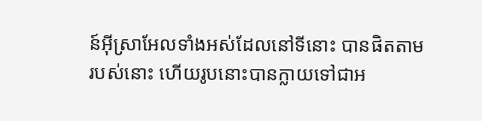ន៍អ៊ីស្រា‌អែលទាំងអស់ដែលនៅទីនោះ បានផិតតាមរបស់នោះ ហើយរូបនោះបានក្លាយទៅជាអ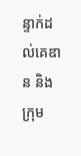ន្ទាក់ដល់គេឌាន និងក្រុម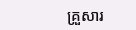គ្រួសារ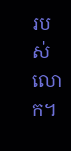របស់លោក។